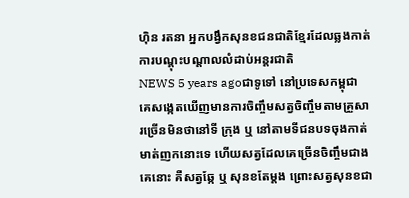ហ៊ិន រតនា អ្នកបង្វឹកសុនខជនជាតិខ្មែរដែលឆ្លងកាត់ការបណ្តុះបណ្តាលលំដាប់អន្តរជាតិ
NEWS 5 years agoជាទូទៅ នៅប្រទេសកម្ពុជា គេសង្កេតឃើញមានការចិញ្ចឹមសត្វចិញ្ចឹមតាមគ្រួសារច្រើនមិនថានៅទី ក្រុង ឬ នៅតាមទីជនបទចុងកាត់មាត់ញកនោះទេ ហើយសត្វដែលគេច្រើនចិញ្ចឹមជាងគេនោះ គឺសត្វឆ្កែ ឬ សុនខតែម្តង ព្រោះសត្វសុនខជា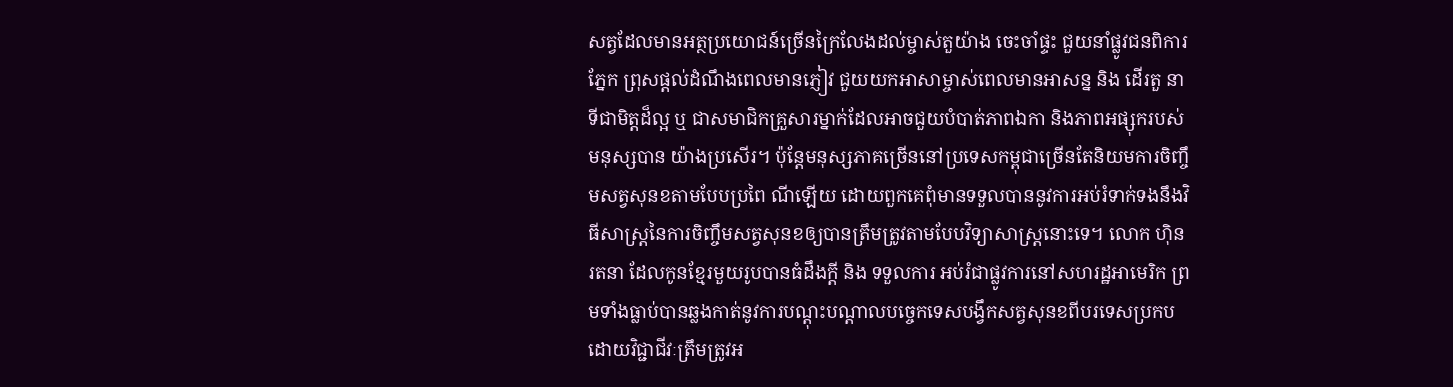សត្វដែលមានអត្ថប្រយោជន៍ច្រើនក្រៃលែងដល់ម្ចាស់តួយ៉ាង ចេះចាំផ្ទះ ជួយនាំផ្លូវជនពិការភ្នែក ព្រុសផ្តល់ដំណឹងពេលមានភ្ញៀវ ជួយយកអាសាម្ចាស់ពេលមានអាសន្ន និង ដើរតួ នាទីជាមិត្តដ៏ល្អ ឬ ជាសមាជិកគ្រួសារម្នាក់ដែលអាចជួយបំបាត់ភាពឯកា និងភាពអផ្សុករបស់មនុស្សបាន យ៉ាងប្រសើរ។ ប៉ុន្តែមនុស្សភាគច្រើននៅប្រទេសកម្ពុជាច្រើនតែនិយមការចិញ្ចឹមសត្វសុនខតាមបែបប្រពៃ ណីឡើយ ដោយពួកគេពុំមានទទួលបាននូវការអប់រំទាក់ទងនឹងវិធីសាស្រ្តនៃការចិញ្ចឹមសត្វសុនខឲ្យបានត្រឹមត្រូវតាមបែបវិទ្យាសាស្រ្តនោះទេ។ លោក ហ៊ិន រតនា ដែលកូនខ្មែរមួយរូបបានធំដឹងក្តី និង ទទួលការ អប់រំជាផ្លូវការនៅសហរដ្ឋអាមេរិក ព្រមទាំងធ្លាប់បានឆ្លងកាត់នូវការបណ្តុះបណ្តាលបច្ចេកទេសបង្វឹកសត្វសុនខពីបរទេសប្រកបដោយវិជ្ជាជីវៈត្រឹមត្រូវអ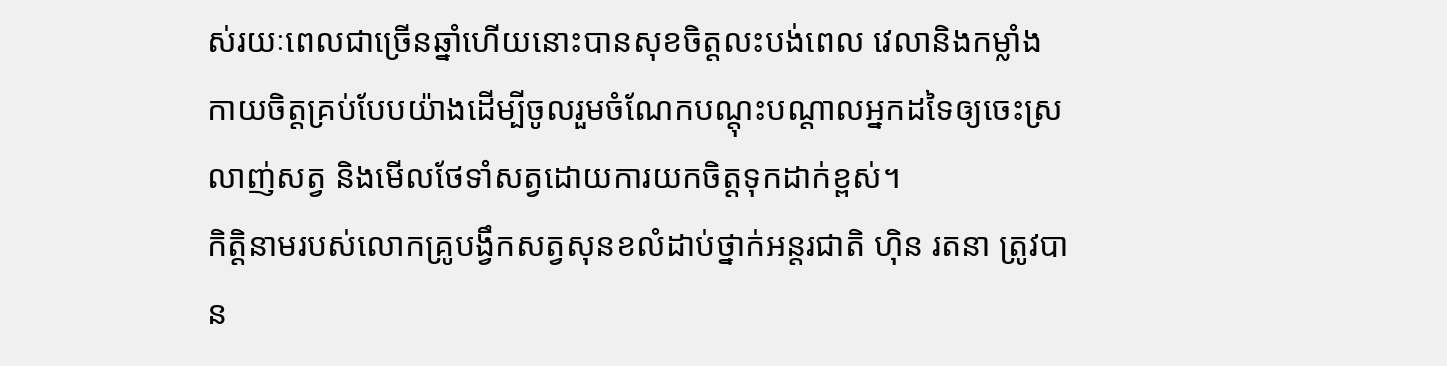ស់រយៈពេលជាច្រើនឆ្នាំហើយនោះបានសុខចិត្តលះបង់ពេល វេលានិងកម្លាំងកាយចិត្តគ្រប់បែបយ៉ាងដើម្បីចូលរួមចំណែកបណ្តុះបណ្តាលអ្នកដទៃឲ្យចេះស្រលាញ់សត្វ និងមើលថែទាំសត្វដោយការយកចិត្តទុកដាក់ខ្ពស់។
កិត្តិនាមរបស់លោកគ្រូបង្វឹកសត្វសុនខលំដាប់ថ្នាក់អន្តរជាតិ ហ៊ិន រតនា ត្រូវបាន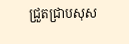ជ្រួតជ្រាបសុស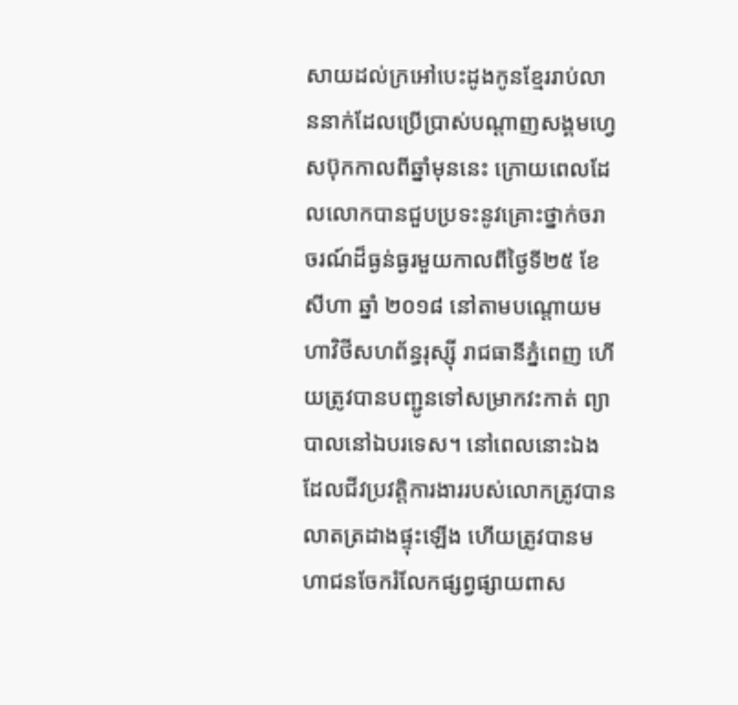សាយដល់ក្រអៅបេះដូងកូនខ្មែររាប់លាននាក់ដែលប្រើប្រាស់បណ្តាញសង្គមហ្វេសប៊ុកកាលពីឆ្នាំមុននេះ ក្រោយពេលដែលលោកបានជួបប្រទះនូវគ្រោះថ្នាក់ចរាចរណ៍ដ៏ធ្ងន់ធ្ងរមួយកាលពីថ្ងៃទី២៥ ខែសីហា ឆ្នាំ ២០១៨ នៅតាមបណ្តោយមហាវិថីសហព័ន្ធរុស្ស៊ី រាជធានីភ្នំពេញ ហើយត្រូវបានបញ្ជូនទៅសម្រាកវះកាត់ ព្យាបាលនៅឯបរទេស។ នៅពេលនោះឯងដែលជីវប្រវត្តិការងាររបស់លោកត្រូវបានលាតត្រដាងផ្ទុះឡើង ហើយត្រូវបានមហាជនចែករំលែកផ្សព្វផ្សាយពាស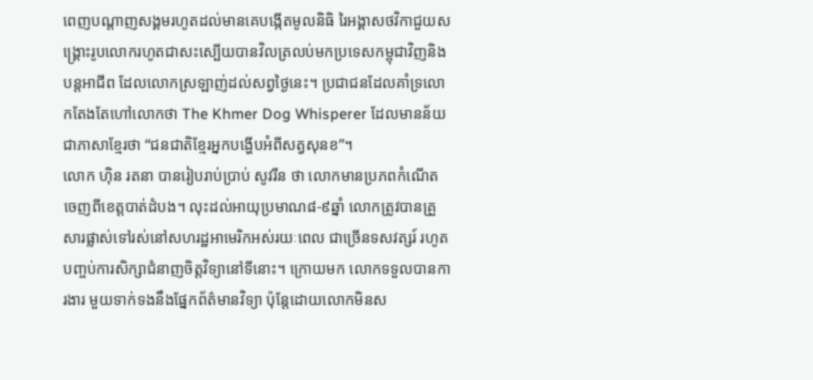ពេញបណ្តាញសង្គមរហូតដល់មានគេបង្កើតមូលនិធិ រៃអង្គាសថវិកាជួយសង្រ្គោះរូបលោករហូតជាសះស្បើយបានវិលត្រលប់មកប្រទេសកម្ពុជាវិញនិងបន្តអាជីព ដែលលោកស្រឡាញ់ដល់សព្វថ្ងៃនេះ។ ប្រជាជនដែលគាំទ្រលោកតែងតែហៅលោកថា The Khmer Dog Whisperer ដែលមានន័យជាភាសាខ្មែរថា “ជនជាតិខ្មែរអ្នកបង្ហើបអំពីសត្វសុនខ”។
លោក ហ៊ិន រតនា បានរៀបរាប់ប្រាប់ សូវរីន ថា លោកមានប្រភពកំណើតចេញពីខេត្តបាត់ដំបង។ លុះដល់អាយុប្រមាណ៨-៩ឆ្នាំ លោកត្រូវបានគ្រួសារផ្លាស់ទៅរស់នៅសហរដ្ឋអាមេរិកអស់រយៈពេល ជាច្រើនទសវត្សរ៍ រហូតបញ្ចប់ការសិក្សាជំនាញចិត្តវិទ្យានៅទីនោះ។ ក្រោយមក លោកទទួលបានការងារ មួយទាក់ទងនឹងផ្នែកព័ត៌មានវិទ្យា ប៉ុន្តែដោយលោកមិនស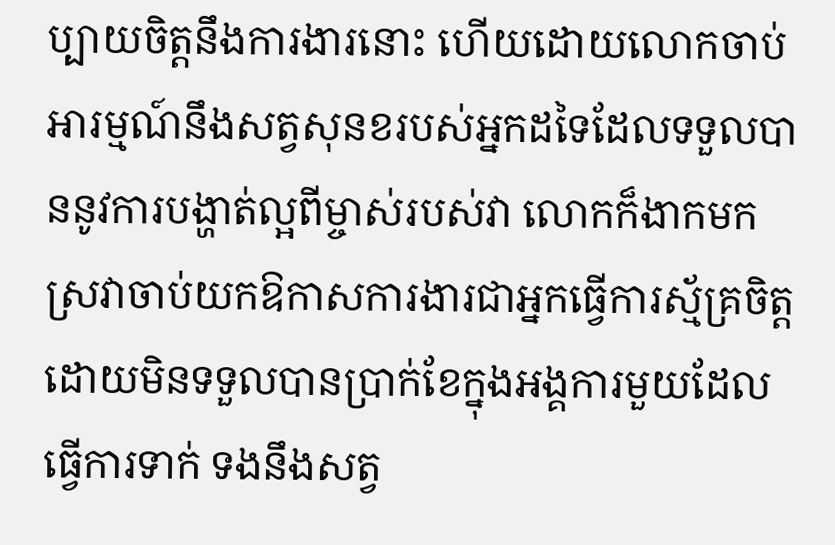ប្បាយចិត្តនឹងការងារនោះ ហើយដោយលោកចាប់ អារម្មណ៍នឹងសត្វសុនខរបស់អ្នកដទៃដែលទទួលបាននូវការបង្ហាត់ល្អពីម្ចាស់របស់វា លោកក៏ងាកមកស្រវាចាប់យកឱកាសការងារជាអ្នកធ្វើការស្ម័គ្រចិត្តដោយមិនទទួលបានប្រាក់ខែក្នុងអង្គការមួយដែលធ្វើការទាក់ ទងនឹងសត្វ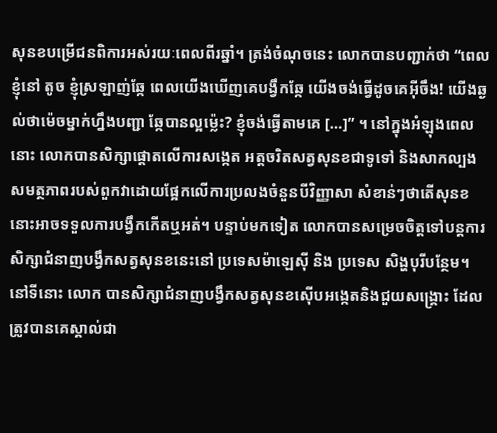សុនខបម្រើជនពិការអស់រយៈពេលពីរឆ្នាំ។ ត្រង់ចំណុចនេះ លោកបានបញ្ជាក់ថា “ពេលខ្ញុំនៅ តូច ខ្ញុំស្រឡាញ់ឆ្កែ ពេលយើងឃើញគេបង្វឹកឆ្កែ យើងចង់ធ្វើដូចគេអ៊ីចឹង! យើងឆ្ងល់ថាម៉េចម្នាក់ហ្នឹងបញ្ជា ឆ្កែបានល្អម្ល៉េះ? ខ្ញុំចង់ធ្វើតាមគេ […]” ។ នៅក្នុងអំឡុងពេលនោះ លោកបានសិក្សាផ្តោតលើការសង្កេត អត្តចរិតសត្វសុនខជាទូទៅ និងសាកល្បងសមត្ថភាពរបស់ពួកវាដោយផ្អែកលើការប្រលងចំនួនបីវិញ្ញាសា សំខាន់ៗថាតើសុនខនោះអាចទទួលការបង្វឹកកើតឬអត់។ បន្ទាប់មកទៀត លោកបានសម្រេចចិត្តទៅបន្តការសិក្សាជំនាញបង្វឹកសត្វសុនខនេះនៅ ប្រទេសម៉ាឡេស៊ី និង ប្រទេស សិង្ហបុរីបន្ថែម។ នៅទីនោះ លោក បានសិក្សាជំនាញបង្វឹកសត្វសុនខស៊ើបអង្កេតនិងជួយសង្រ្គោះ ដែលត្រូវបានគេស្គាល់ជា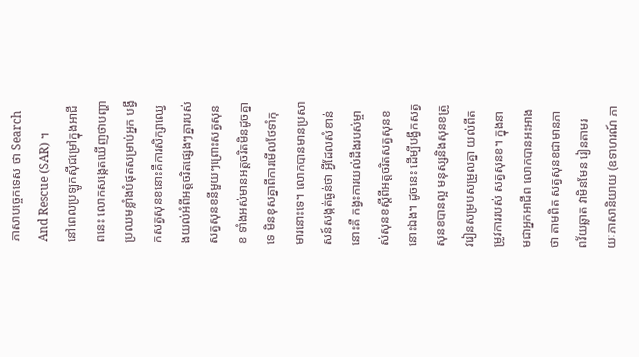ភាសាបច្ចេកទេស ថា Search And Rescue (SAR) ។
នៅពេលប្រឡូកស៊ីជម្រៅក្នុងអាជីពនេះ លោកសង្កេតឃើញថាបញ្ហាប្រឈមខ្លាំងបំផុតសម្រាប់អ្នក បង្វឹកសត្វសុនខនោះគឺការសិក្សាឈ្វេងយល់អំពីអត្តចរិតផ្សេងៗគ្នារបស់សត្វសុនខនីមួយៗព្រោះសត្វសុនខ ទាំងអស់មានអត្តចរិតមិនដូចគ្នាទេ មិនខុសគ្នាពីការមើលថែទាំកុមារនោះទេ។ លោកបានមានប្រសាសន៍សង្កត់ធ្ងន់ថា អ្វីដែលសំខាន់នោះគឺ កង្វះការយល់ដឹងរបស់ម្ចាស់សុនខស្តីពីអត្តចរិតសត្វសុនខនោះឯង។ ដូចនេះ ដើម្បីបង្វឹកសត្វសុនខបានល្អ មនុស្សនិងសុនខត្រូវរៀនសម្របសម្រួលគ្នា យល់ពីតម្រូវការរបស់ សត្វសុនខ។ ក្នុងនាមជាអ្នកអាជីព លោកបានអះអាងថា តាមពិត សត្វសុនខជាមានភាពវ័យឆ្លាត វាមិនមែន រៀនតាមរយៈភាសានិយាយ (ឧទាហរណ៍ ភា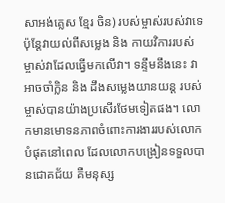សាអង់គ្លេស ខ្មែរ ចិន) របស់ម្ចាស់របស់វាទេ ប៉ុន្តែវាយល់ពីសម្លេង និង កាយវិការរបស់ម្ចាស់វាដែលធ្វើមកលើវា។ ទន្ទឹមនឹងនេះ វាអាចចាំក្លិន និង ដឹងសម្លេងយានយន្ត របស់ម្ចាស់បានយ៉ាងប្រសើរថែមទៀតផង។ លោកមានមោទនភាពចំពោះការងាររបស់លោកបំផុតនៅពេល ដែលលោកបង្រៀនទទួលបានជោគជ័យ គឺមនុស្ស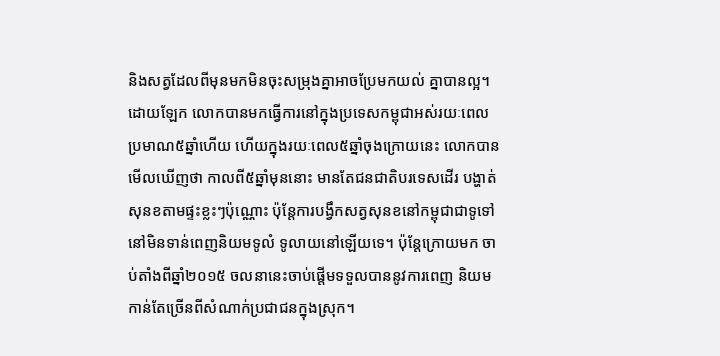និងសត្វដែលពីមុនមកមិនចុះសម្រុងគ្នាអាចប្រែមកយល់ គ្នាបានល្អ។
ដោយឡែក លោកបានមកធ្វើការនៅក្នុងប្រទេសកម្ពុជាអស់រយៈពេលប្រមាណ៥ឆ្នាំហើយ ហើយក្នុងរយៈពេល៥ឆ្នាំចុងក្រោយនេះ លោកបានមើលឃើញថា កាលពី៥ឆ្នាំមុននោះ មានតែជនជាតិបរទេសដើរ បង្ហាត់សុនខតាមផ្ទះខ្លះៗប៉ុណ្ណោះ ប៉ុន្តែការបង្វឹកសត្វសុនខនៅកម្ពុជាជាទូទៅនៅមិនទាន់ពេញនិយមទូលំ ទូលាយនៅឡើយទេ។ ប៉ុន្តែក្រោយមក ចាប់តាំងពីឆ្នាំ២០១៥ ចលនានេះចាប់ផ្តើមទទួលបាននូវការពេញ និយមកាន់តែច្រើនពីសំណាក់ប្រជាជនក្នុងស្រុក។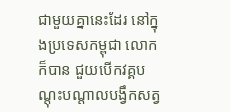ជាមួយគ្នានេះដែរ នៅក្នុងប្រទេសកម្ពុជា លោកក៏បាន ជួយបើកវគ្គបណ្តុះបណ្តាលបង្វឹកសត្វ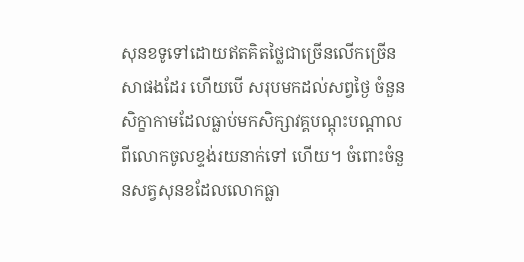សុនខទូទៅដោយឥតគិតថ្លៃជាច្រើនលើកច្រើនសាផងដែរ ហើយបើ សរុបមកដល់សព្វថ្ងៃ ចំនួនសិក្ខាកាមដែលធ្លាប់មកសិក្សាវគ្គបណ្តុះបណ្តាលពីលោកចូលខ្ទង់រយនាក់ទៅ ហើយ។ ចំពោះចំនួនសត្វសុនខដែលលោកធ្លា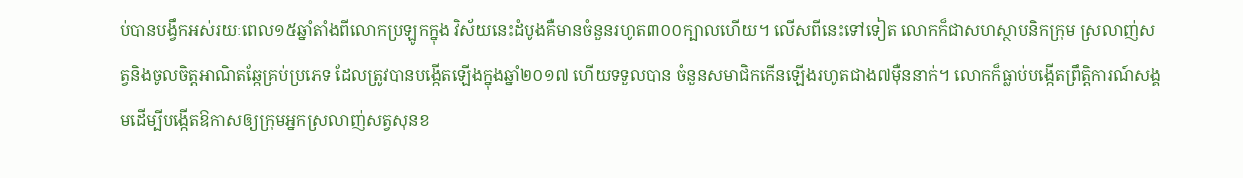ប់បានបង្វឹកអស់រយៈពេល១៥ឆ្នាំតាំងពីលោកប្រឡូកក្នុង វិស័យនេះដំបូងគឺមានចំនួនរហូត៣០០ក្បាលហើយ។ លើសពីនេះទៅទៀត លោកក៏ជាសហស្ថាបនិកក្រុម ស្រលាញ់សត្វនិងចូលចិត្តអាណិតឆ្កែគ្រប់ប្រភេទ ដែលត្រូវបានបង្កើតឡើងក្នុងឆ្នាំ២០១៧ ហើយទទួលបាន ចំនួនសមាជិកកើនឡើងរហូតជាង៧ម៉ឺននាក់។ លោកក៏ធ្លាប់បង្កើតព្រឹត្តិការណ៍សង្គមដើម្បីបង្កើតឱកាសឲ្យក្រុមអ្នកស្រលាញ់សត្វសុនខ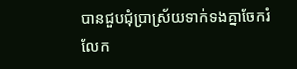បានជួបជុំប្រាស្រ័យទាក់ទងគ្នាចែករំលែក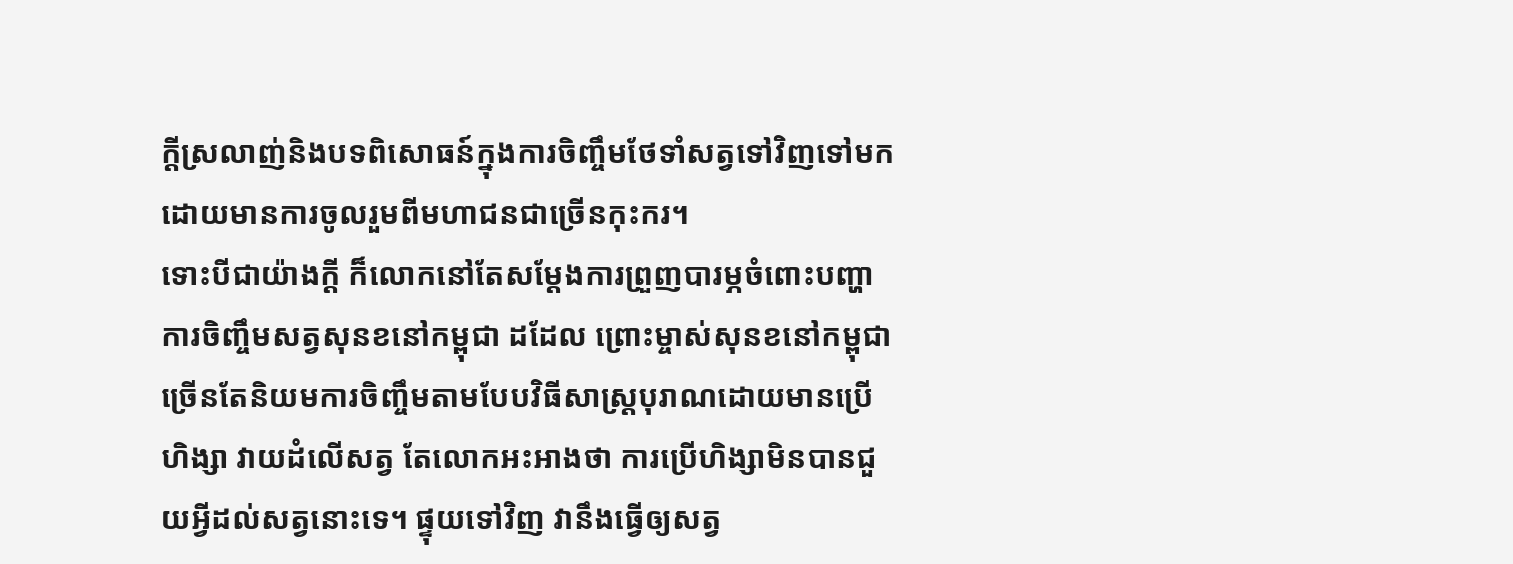ក្តីស្រលាញ់និងបទពិសោធន៍ក្នុងការចិញ្ចឹមថែទាំសត្វទៅវិញទៅមកដោយមានការចូលរួមពីមហាជនជាច្រើនកុះករ។
ទោះបីជាយ៉ាងក្តី ក៏លោកនៅតែសម្តែងការព្រួញបារម្ភចំពោះបញ្ហាការចិញ្ចឹមសត្វសុនខនៅកម្ពុជា ដដែល ព្រោះម្ចាស់សុនខនៅកម្ពុជាច្រើនតែនិយមការចិញ្ចឹមតាមបែបវិធីសាស្រ្តបុរាណដោយមានប្រើហិង្សា វាយដំលើសត្វ តែលោកអះអាងថា ការប្រើហិង្សាមិនបានជួយអ្វីដល់សត្វនោះទេ។ ផ្ទុយទៅវិញ វានឹងធ្វើឲ្យសត្វ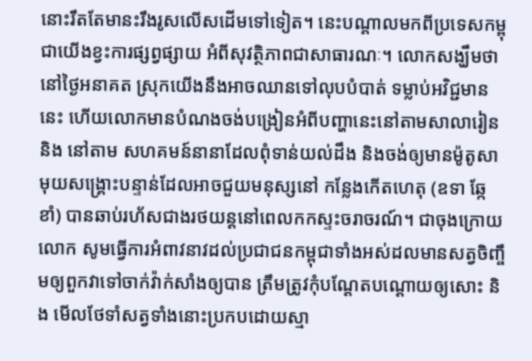នោះរឹតតែមានះរឹងរូសលើសដើមទៅទៀត។ នេះបណ្តាលមកពីប្រទេសកម្ពុជាយើងខ្វះការផ្សព្វផ្សាយ អំពីសុវត្ថិភាពជាសាធារណៈ។ លោកសង្ឃឹមថា នៅថ្ងៃអនាគត ស្រុកយើងនឹងអាចឈានទៅលុបបំបាត់ ទម្លាប់អវិជ្ជមាននេះ ហើយលោកមានបំណងចង់បង្រៀនអំពីបញ្ហានេះនៅតាមសាលារៀន និង នៅតាម សហគមន៍នានាដែលពុំទាន់យល់ដឹង និងចង់ឲ្យមានម៉ូតូសាមុយសង្រ្គោះបន្ទាន់ដែលអាចជួយមនុស្សនៅ កន្លែងកើតហេតុ (ឧទា ឆ្កែខាំ) បានឆាប់រហ័សជាងរថយន្តនៅពេលកកស្ទះចរាចរណ៍។ ជាចុងក្រោយ លោក សូមធ្វើការអំពាវនាវដល់ប្រជាជនកម្ពុជាទាំងអស់ដលមានសត្វចិញ្ចឹមឲ្យពួកវាទៅចាក់វ៉ាក់សាំងឲ្យបាន ត្រឹមត្រូវកុំបណ្តែតបណ្តោយឲ្យសោះ និង មើលថែទាំសត្វទាំងនោះប្រកបដោយស្មា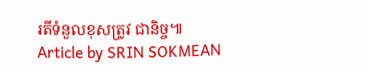រតីទំនួលខុសត្រូវ ជានិច្ច៕
Article by SRIN SOKMEAN